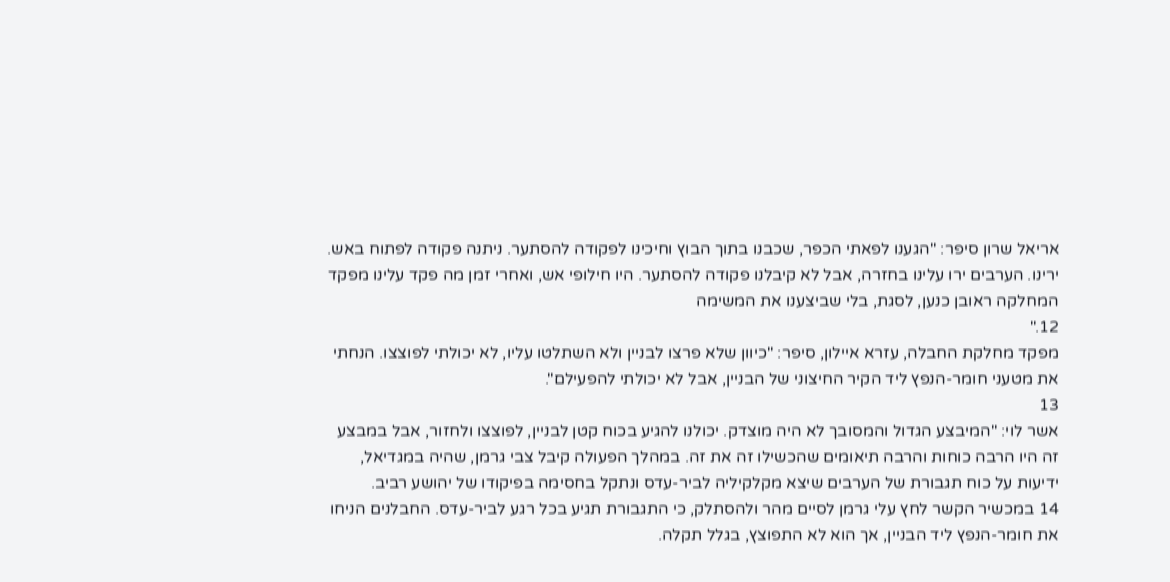אריאל שרון סיפר: "הגענו לפאתי הכפר, שכבנו בתוך הבוץ וחיכינו לפקודה להסתער. ניתנה פקודה לפתוח באש. ירינו. הערבים ירו עלינו בחזרה, אבל לא קיבלנו פקודה להסתער. היו חילופי אש, ואחרי זמן מה פקד עלינו מפקד המחלקה ראובן כנען, לסגת, בלי שביצענו את המשימה
12."
מפקד מחלקת החבלה, עזרא איילון, סיפר: "כיוון שלא פרצו לבניין ולא השתלטו עליו, לא יכולתי לפוצצו. הנחתי את מטעני חומר-הנפץ ליד הקיר החיצוני של הבניין, אבל לא יכולתי להפעילם".
13
אשר לוי: "המיבצע הגדול והמסובך לא היה מוצדק. יכולנו להגיע בכוח קטן לבניין, לפוצצו ולחזור, אבל במבצע זה היו הרבה כוחות והרבה תיאומים שהכשילו זה את זה. במהלך הפעולה קיבל צבי גרמן, שהיה במגדיאל, ידיעות על כוח תגבורת של הערבים שיצא מקלקיליה לביר-עדס ונתקל בחסימה בפיקודו של יהושע רביב.
14 במכשיר הקשר לחץ עלי גרמן לסיים מהר ולהסתלק, כי התגבורת תגיע בכל רגע לביר-עדס. החבלנים הניחו את חומר-הנפץ ליד הבניין, אך הוא לא התפוצץ, בגלל תקלה.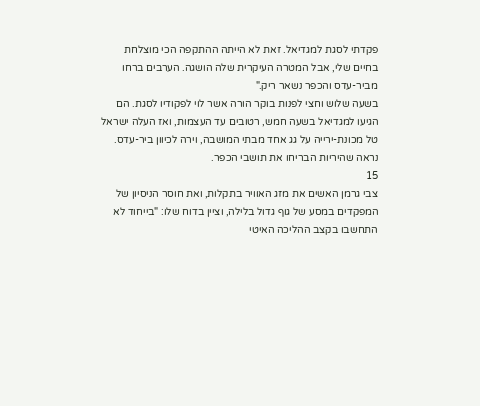פקדתי לסגת למגדיאל. זאת לא הייתה ההתקפה הכי מוצלחת בחיים שלי, אבל המטרה העיקרית שלה הושגה. הערבים ברחו מביר-עדס והכפר נשאר ריק."
בשעה שלוש וחצי לפנות בוקר הורה אשר לוי לפקודיו לסגת. הם הגיעו למגדיאל בשעה חמש, רטובים עד העצמות, ואז העלה ישראל טל מכונת-ירייה על גג אחד מבתי המושבה, וירה לכיוון ביר-עדס. נראה שהיריות הבריחו את תושבי הכפר.
15
צבי גרמן האשים את מזג האוויר בתקלות, ואת חוסר הניסיון של המפקדים במסע של גוף גדול בלילה, וציין בדוח שלו: "בייחוד לא התחשבו בקצב ההליכה האיטי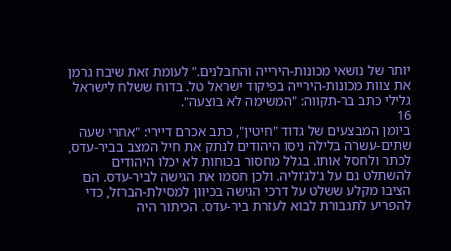יותר של נושאי מכונות-הירייה והחבלנים." לעומת זאת שיבח גרמן את צוות מכונות-הירייה בפיקוד ישראל טל. בדוח ששלח לישראל גלילי כתב בר-תקווה: "המשימה לא בוצעה".
16
ביומן המבצעים של גדוד "חיטין", כתב אכרם דיירי: "אחרי שעה שתים-עשרה בלילה ניסו היהודים לנתק את חיל המצב בביר-עדס, לכתר ולחסל אותו. בגלל מחסור בכוחות לא יכלו היהודים להשתלט גם על ג'לג'וליה. ולכן חסמו את הגישה לביר-עדס. הם הציבו מקלע ששלט על דרכי הגישה בכיוון למסילת-הברזל, כדי להפריע לתגבורת לבוא לעזרת ביר-עדס. הכיתור היה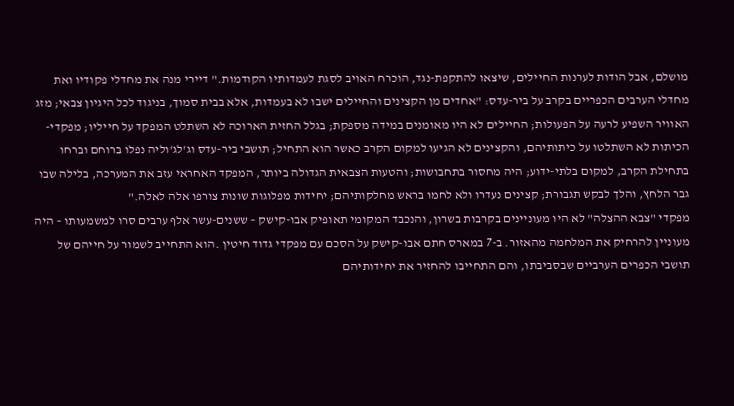מושלם, אבל הודות לערנות החיילים, שיצאו להתקפת-נגד, הוכרח האויב לסגת לעמדותיו הקודמות." דיירי מנה את מחדלי פקודיו ואת מחדלי הערבים הכפריים בקרב על ביר-עדס: "אחדים מן הקצינים והחיילים ישבו לא בעמדות, אלא בבית סמוך, בניגוד לכל היגיון צבאי; מזג האוויר השפיע לרעה על הפעולות; החיילים לא היו מאומנים במידה מספקת; בגלל החזית הארוכה לא השתלט המפקד על חייליו; מפקדי-הכיתות לא השתלטו על כיתותיהם, והקצינים לא הגיעו למקום הקרב כאשר הוא התחיל; תושבי ביר-עדס וג'לג'וליה נפלו ברוחם וברחו בתחילת הקרב, למקום בלתי-ידוע; היה מחסור בתחבושות; והטעות הצבאית הגדולה ביותר, המפקד האחראי עזב את המערכה, בלילה שבו גבר הלחץ, והלך לבקש תגבורת; קצינים נעדרו ולא לחמו בראש מחלקותיהם; יחידות מפלוגות שונות צורפו אלה לאלה."
מפקדי "צבא ההצלה" לא היו מעוניינים בקרבות בשרון, והנכבד המקומי תאופיק אבו-קישק – ששנים-עשר אלף ערבים סרו למשמעותו – היה מעוניין להרחיק את המלחמה מהאזור. ב-7 במארס חתם אבו-קישק על הסכם עם מפקדי גדוד חיטין .הוא התחייב לשמור על חייהם של תושבי הכפרים הערביים שבסביבתו, והם התחייבו להחזיר את יחידותיהם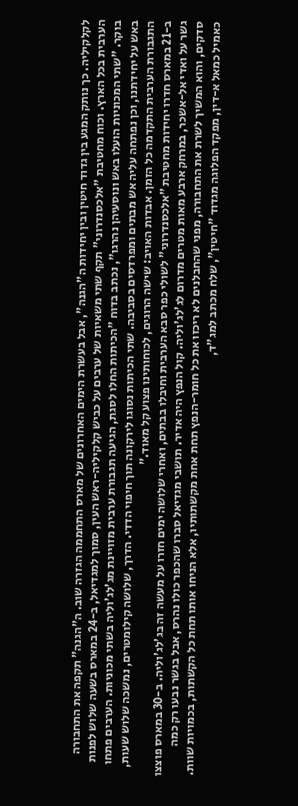לקלקיליה. כך נותק המגע בין גדוד חיטין ובין יחידות ה"הגנה", אבל בעשרת הימים האחרונים של מארס התחממה הגזרה שוב. ה"הגנה" תקפה את התחבורה הערבית בכל הארץ. וכוח מחטיבת "אלכסנדרוני" תקף שתי משאיות של ערבים על כביש קלקיליה-ראש העין, סמוך למגדיאל, ב-24 במארס בשעה שלוש לפנות בוקר. "שתי המכוניות הועלו באש ונוסעיהן נהרגו", נכתב בדוח "הכיתות החלו לסגת, הגיעה תגבורת ערבית מזויינת מג'לג'וליה בשתי מכוניות. הערבים פתחו באש על יחידתנו, וכן נפתחה עליה אש מבתים ומפרדסים בסביבה. שתי הכיתות נסוגו לירקונה תוך חיפוי הדדי. הדרך, שלושה קילומטרים, נמשכה שלוש שעות, התגבורת הערבית התקדמה כל הזמן. אבדות האויב: שישה הרוגים, לכוחותינו פצוע קל מאוד."
ב-21 במארס חדרו יחידות מחטיבת "אלכסנדרוני" לשולי כפר סבא הערבית וחיבלו בבתים, ואחרי שלושה ימים חזרו על מעשה זה בג'לג'וליה. ב-30 במארס פוצצו גשר על ואדי אל-אשכר, במרחק ארבע מאות מטרים מדרום לג'לג'וליה. קול הנפץ היה אדיר. תושבי מגדיאל סברו שהכפר כולו נהרס, אבל בגשר נבעו רק כמה סדקים, והוא המשיך לשרת את התחבורה, מפני שהחבלנים לא ריכזו את כל חומר-הנפץ תחת אחת מקשתותיו, אלא הניחו אותו תחת כל הקשתות, בכמויות שוות.
כאמיל כמאל א-דין, מפקד הפלוגה מגדוד "חיטין", שלח מכתב למג"ד,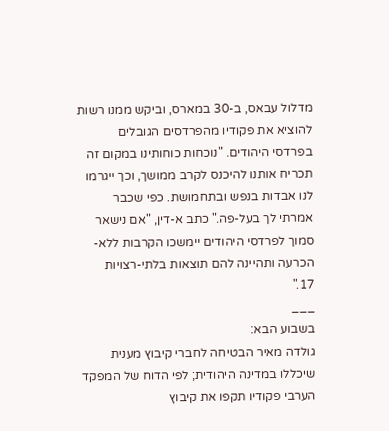מדלול עבאס, ב-30 במארס, וביקש ממנו רשות להוציא את פקודיו מהפרדסים הגובלים בפרדסי היהודים. "נוכחות כוחותינו במקום זה תכריח אותנו להיכנס לקרב ממושך, וכך ייגרמו לנו אבדות בנפש ובתחמושת. כפי שכבר אמרתי לך בעל-פה." כתב א-דין, "אם נישאר סמוך לפרדסי היהודים יימשכו הקרבות ללא-הכרעה ותהיינה להם תוצאות בלתי-רצויות
17."
___
בשבוע הבא:
גולדה מאיר הבטיחה לחברי קיבוץ מענית שיכללו במדינה היהודית; לפי הדוח של המפקד הערבי פקודיו תקפו את קיבוץ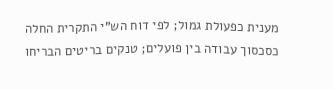מענית כפעולת גמול; לפי דוח הש"י התקרית החלה כסכסוך עבודה בין פועלים; טנקים בריטים הבריחו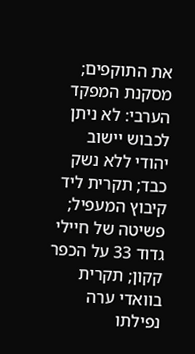את התוקפים; מסקנת המפקד הערבי: לא ניתן לכבוש יישוב יהודי ללא נשק כבד; תקרית ליד קיבוץ המעפיל; פשיטה של חיילי גדוד 33 על הכפר קקון; תקרית בוואדי ערה נפילתו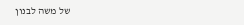של משה לבנון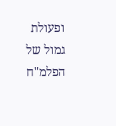ופעולת גמול של הפלמ"ח